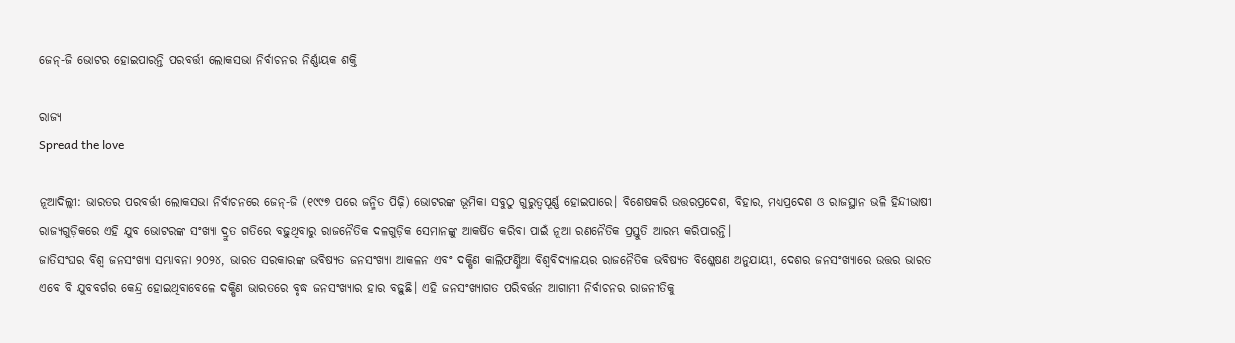ଜେନ୍‌-ଜି ଭୋଟର ହୋଇପାରନ୍ତି ପରବର୍ତ୍ତୀ ଲୋକସଭା ନିର୍ବାଚନର ନିର୍ଣ୍ଣାୟକ ଶକ୍ତି

ରାଜ୍ୟ
Spread the love

ନୂଆଦିଲ୍ଲୀ: ଭାରତର ପରବର୍ତ୍ତୀ ଲୋକସଭା ନିର୍ବାଚନରେ ଜେନ୍‌-ଜି (୧୯୯୭ ପରେ ଜନ୍ମିତ ପିଢ଼ି) ଭୋଟରଙ୍କ ଭୂମିକା ସବୁଠୁ ଗୁରୁତ୍ବପୂର୍ଣ୍ଣ ହୋଇପାରେ। ବିଶେଷକରି ଉତ୍ତରପ୍ରଦେଶ, ବିହାର, ମଧ୍ୟପ୍ରଦେଶ ଓ ରାଜସ୍ଥାନ ଭଳି ହିନ୍ଦୀଭାଷୀ ରାଜ୍ୟଗୁଡ଼ିକରେ ଏହି ଯୁବ ଭୋଟରଙ୍କ ସଂଖ୍ୟା ଦ୍ରୁତ ଗତିରେ ବଢ଼ୁଥିବାରୁ ରାଜନୈତିକ ଦଳଗୁଡ଼ିକ ସେମାନଙ୍କୁ ଆକର୍ଷିତ କରିବା ପାଇଁ ନୂଆ ରଣନୈତିକ ପ୍ରସ୍ତୁତି ଆରମ୍ଭ କରିପାରନ୍ତି।
ଜାତିସଂଘର ବିଶ୍ବ ଜନସଂଖ୍ୟା ସମ୍ଭାବନା ୨୦୨୪, ଭାରତ ସରକାରଙ୍କ ଭବିଷ୍ୟତ ଜନସଂଖ୍ୟା ଆକଳନ ଏବଂ ଦକ୍ଷିଣ କାଲିଫର୍ଣ୍ଣିଆ ବିଶ୍ବବିଦ୍ୟାଳୟର ରାଜନୈତିକ ଭବିଷ୍ୟତ ବିଶ୍ଳେଷଣ ଅନୁଯାୟୀ, ଦେଶର ଜନସଂଖ୍ୟାରେ ଉତ୍ତର ଭାରତ ଏବେ ବି ଯୁବବର୍ଗର କେନ୍ଦ୍ର ହୋଇଥିବାବେଳେ ଦକ୍ଷିଣ ଭାରତରେ ବୃଦ୍ଧ ଜନସଂଖ୍ୟାର ହାର ବଢ଼ୁଛି। ଏହି ଜନସଂଖ୍ୟାଗତ ପରିବର୍ତ୍ତନ ଆଗାମୀ ନିର୍ବାଚନର ରାଜନୀତିକୁ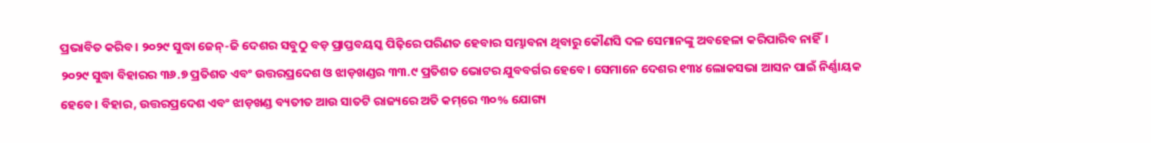ପ୍ରଭାବିତ କରିବ। ୨୦୨୯ ସୁଦ୍ଧା ଜେନ୍‌-ଜି ଦେଶର ସବୁଠୁ ବଡ଼ ପ୍ରାପ୍ତବୟସ୍କ ପିଢ଼ିରେ ପରିଣତ ହେବାର ସମ୍ଭାବନା ଥିବାରୁ କୌଣସି ଦଳ ସେମାନଙ୍କୁ ଅବହେଳା କରିପାରିବ ନାହିଁ।
୨୦୨୯ ସୁଦ୍ଧା ବିହାରର ୩୬.୭ ପ୍ରତିଶତ ଏବଂ ଉତ୍ତରପ୍ରଦେଶ ଓ ଝାଡ଼ଖଣ୍ଡର ୩୩.୯ ପ୍ରତିଶତ ଭୋଟର ଯୁବବର୍ଗର ହେବେ। ସେମାନେ ଦେଶର ୧୩୪ ଲୋକସଭା ଆସନ ପାଇଁ ନିର୍ଣ୍ଣାୟକ ହେବେ। ବିହାର, ଉତ୍ତରପ୍ରଦେଶ ଏବଂ ଝାଡ଼ଖଣ୍ଡ ବ୍ୟତୀତ ଆଉ ସାତଟି ରାଜ୍ୟରେ ଅତି କମ୍‌ରେ ୩୦% ଯୋଗ୍ୟ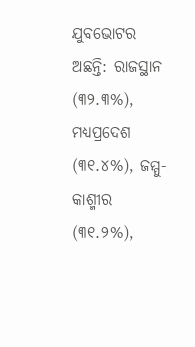ଯୁବଭୋଟର ଅଛନ୍ତି: ରାଜସ୍ଥାନ (୩୨.୩%), ମଧ୍ୟପ୍ରଦେଶ (୩୧.୪%), ଜମ୍ମୁ-କାଶ୍ମୀର (୩୧.୨%),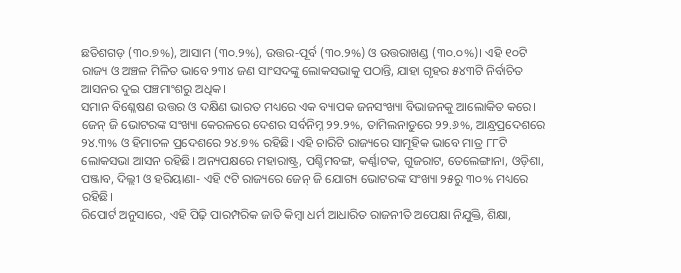ଛତିଶଗଡ଼ (୩୦.୭%), ଆସାମ (୩୦.୨%), ଉତ୍ତର-ପୂର୍ବ (୩୦.୨%) ଓ ଉତ୍ତରାଖଣ୍ଡ (୩୦.୦%)। ଏହି ୧୦ଟି ରାଜ୍ୟ ଓ ଅଞ୍ଚଳ ମିଳିତ ଭାବେ ୨୩୪ ଜଣ ସାଂସଦଙ୍କୁ ଲୋକସଭାକୁ ପଠାନ୍ତି, ଯାହା ଗୃହର ୫୪୩ଟି ନିର୍ବାଚିତ ଆସନର ଦୁଇ ପଞ୍ଚମାଂଶରୁ ଅଧିକ।
ସମାନ ବିଶ୍ଳେଷଣ ଉତ୍ତର ଓ ଦକ୍ଷିଣ ଭାରତ ମଧ୍ୟରେ ଏକ ବ୍ୟାପକ ଜନସଂଖ୍ୟା ବିଭାଜନକୁ ଆଲୋକିତ କରେ। ଜେନ୍ ଜି ଭୋଟରଙ୍କ ସଂଖ୍ୟା କେରଳରେ ଦେଶର ସର୍ବନିମ୍ନ ୨୨.୨%, ତାମିଲନାଡୁରେ ୨୨.୬%, ଆନ୍ଧ୍ରପ୍ରଦେଶରେ ୨୪.୩% ଓ ହିମାଚଳ ପ୍ରଦେଶରେ ୨୪.୭% ରହିଛି। ଏହି ଚାରିଟି ରାଜ୍ୟରେ ସାମୂହିକ ଭାବେ ମାତ୍ର ୮୮ଟି ଲୋକସଭା ଆସନ ରହିଛି। ଅନ୍ୟପକ୍ଷରେ ମହାରାଷ୍ଟ୍ର, ପଶ୍ଚିମବଙ୍ଗ, କର୍ଣ୍ଣାଟକ, ଗୁଜରାଟ, ତେଲେଙ୍ଗାନା, ଓଡ଼ିଶା, ପଞ୍ଜାବ, ଦିଲ୍ଲୀ ଓ ହରିୟାଣା- ଏହି ୯ଟି ରାଜ୍ୟରେ ଜେନ୍ ଜି ଯୋଗ୍ୟ ଭୋଟରଙ୍କ ସଂଖ୍ୟା ୨୫ରୁ ୩୦% ମଧ୍ୟରେ ରହିଛି।
ରିପୋର୍ଟ ଅନୁସାରେ, ଏହି ପିଢ଼ି ପାରମ୍ପରିକ ଜାତି କିମ୍ବା ଧର୍ମ ଆଧାରିତ ରାଜନୀତି ଅପେକ୍ଷା ନିଯୁକ୍ତି, ଶିକ୍ଷା,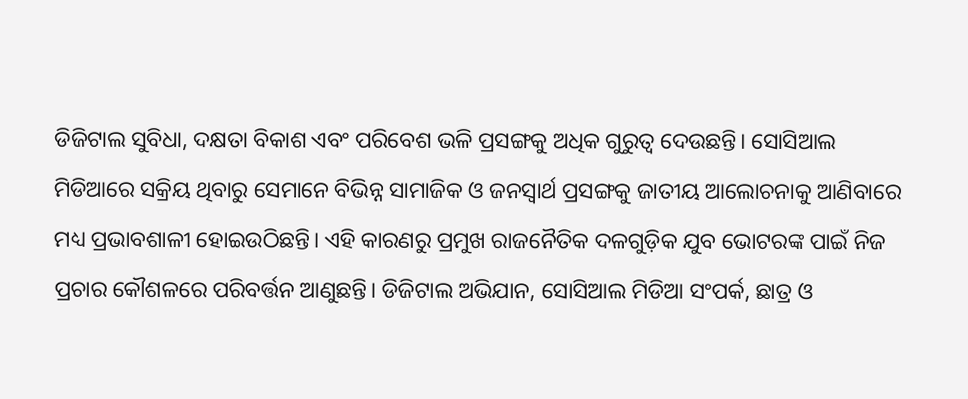ଡିଜିଟାଲ ସୁବିଧା, ଦକ୍ଷତା ବିକାଶ ଏବଂ ପରିବେଶ ଭଳି ପ୍ରସଙ୍ଗକୁ ଅଧିକ ଗୁରୁତ୍ବ ଦେଉଛନ୍ତି। ସୋସିଆଲ ମିଡିଆରେ ସକ୍ରିୟ ଥିବାରୁ ସେମାନେ ବିଭିନ୍ନ ସାମାଜିକ ଓ ଜନସ୍ୱାର୍ଥ ପ୍ରସଙ୍ଗକୁ ଜାତୀୟ ଆଲୋଚନାକୁ ଆଣିବାରେ ମଧ୍ୟ ପ୍ରଭାବଶାଳୀ ହୋଇଉଠିଛନ୍ତି। ଏହି କାରଣରୁ ପ୍ରମୁଖ ରାଜନୈତିକ ଦଳଗୁଡ଼ିକ ଯୁବ ଭୋଟରଙ୍କ ପାଇଁ ନିଜ ପ୍ରଚାର କୌଶଳରେ ପରିବର୍ତ୍ତନ ଆଣୁଛନ୍ତି। ଡିଜିଟାଲ ଅଭିଯାନ, ସୋସିଆଲ ମିଡିଆ ସଂପର୍କ, ଛାତ୍ର ଓ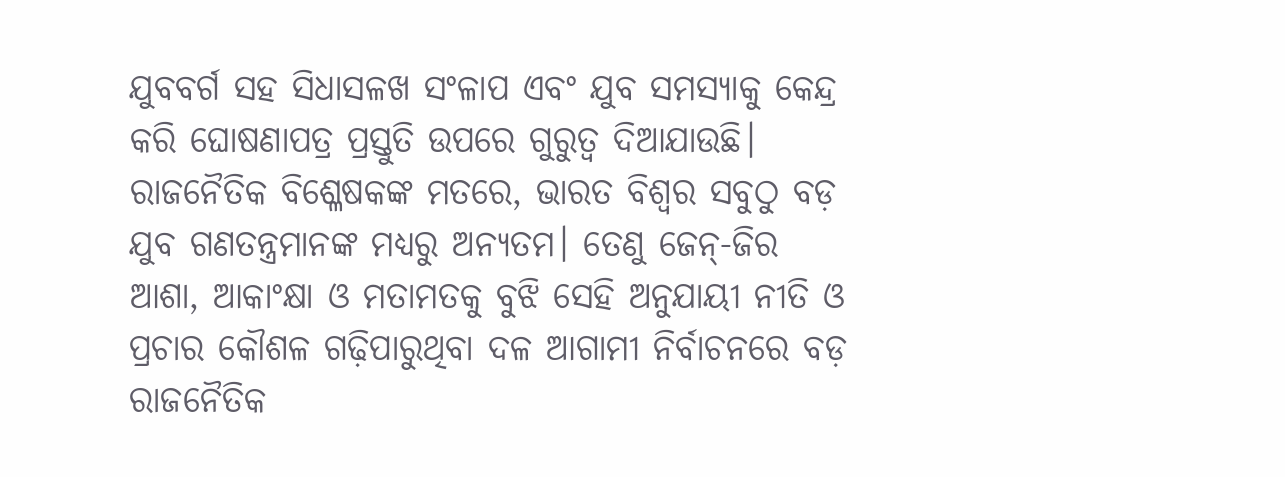ଯୁବବର୍ଗ ସହ ସିଧାସଳଖ ସଂଳାପ ଏବଂ ଯୁବ ସମସ୍ୟାକୁ କେନ୍ଦ୍ର କରି ଘୋଷଣାପତ୍ର ପ୍ରସ୍ତୁତି ଉପରେ ଗୁରୁତ୍ବ ଦିଆଯାଉଛି। ରାଜନୈତିକ ବିଶ୍ଳେଷକଙ୍କ ମତରେ, ଭାରତ ବିଶ୍ୱର ସବୁଠୁ ବଡ଼ ଯୁବ ଗଣତନ୍ତ୍ରମାନଙ୍କ ମଧ୍ୟରୁ ଅନ୍ୟତମ। ତେଣୁ ଜେନ୍‌-ଜିର ଆଶା, ଆକାଂକ୍ଷା ଓ ମତାମତକୁ ବୁଝି ସେହି ଅନୁଯାୟୀ ନୀତି ଓ ପ୍ରଚାର କୌଶଳ ଗଢ଼ିପାରୁଥିବା ଦଳ ଆଗାମୀ ନିର୍ବାଚନରେ ବଡ଼ ରାଜନୈତିକ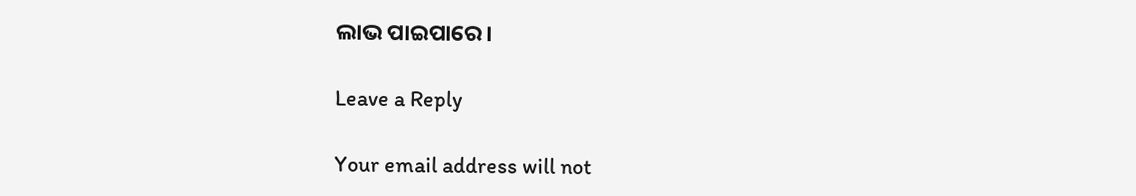ଲାଭ ପାଇପାରେ।

Leave a Reply

Your email address will not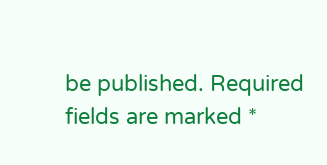be published. Required fields are marked *